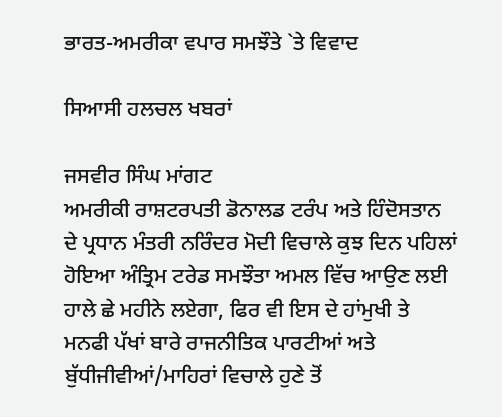ਭਾਰਤ-ਅਮਰੀਕਾ ਵਪਾਰ ਸਮਝੌਤੇ `ਤੇ ਵਿਵਾਦ

ਸਿਆਸੀ ਹਲਚਲ ਖਬਰਾਂ

ਜਸਵੀਰ ਸਿੰਘ ਮਾਂਗਟ
ਅਮਰੀਕੀ ਰਾਸ਼ਟਰਪਤੀ ਡੋਨਾਲਡ ਟਰੰਪ ਅਤੇ ਹਿੰਦੋਸਤਾਨ ਦੇ ਪ੍ਰਧਾਨ ਮੰਤਰੀ ਨਰਿੰਦਰ ਮੋਦੀ ਵਿਚਾਲੇ ਕੁਝ ਦਿਨ ਪਹਿਲਾਂ ਹੋਇਆ ਅੰਤ੍ਰਿਮ ਟਰੇਡ ਸਮਝੌਤਾ ਅਮਲ ਵਿੱਚ ਆਉਣ ਲਈ ਹਾਲੇ ਛੇ ਮਹੀਨੇ ਲਏਗਾ, ਫਿਰ ਵੀ ਇਸ ਦੇ ਹਾਂਮੁਖੀ ਤੇ ਮਨਫੀ ਪੱਖਾਂ ਬਾਰੇ ਰਾਜਨੀਤਿਕ ਪਾਰਟੀਆਂ ਅਤੇ ਬੁੱਧੀਜੀਵੀਆਂ/ਮਾਹਿਰਾਂ ਵਿਚਾਲੇ ਹੁਣੇ ਤੋਂ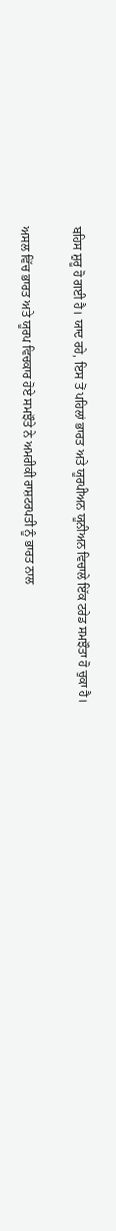ਬਹਿਸ ਸ਼ੁਰੂ ਹੋ ਗਈ ਹੈ। ਯਾਦ ਰਹੇ, ਇਸ ਤੋਂ ਪਹਿਲਾਂ ਭਾਰਤ ਅਤੇ ਯੂਰਪੀਅਨ ਯੂਨੀਅਨ ਵਿਚਾਲੇ ਇੱਕ ਟਰੇਡ ਸਮਝੌਤਾ ਹੋ ਚੁਕਾ ਹੈ।

ਅਸਲ ਵਿੱਚ ਭਾਰਤ ਅਤੇ ਯੂਰਪ ਵਿਚਕਾਰ ਹੋਏ ਸਮਝੌਤੇ ਨੇ ਅਮਰੀਕੀ ਰਾਸ਼ਟਰਪਤੀ ਨੂੰ ਭਾਰਤ ਨਾਲ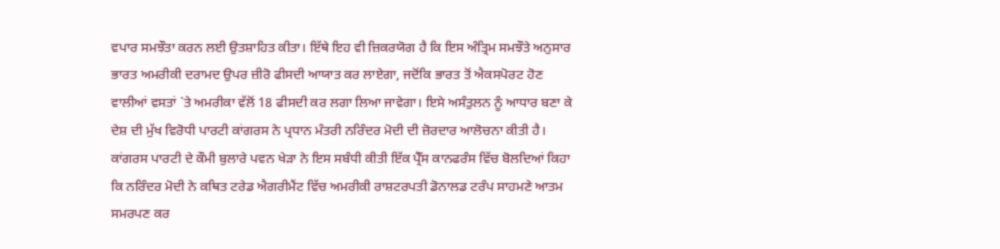ਵਪਾਰ ਸਮਝੌਤਾ ਕਰਨ ਲਈ ਉਤਸ਼ਾਹਿਤ ਕੀਤਾ। ਇੱਥੇ ਇਹ ਵੀ ਜ਼ਿਕਰਯੋਗ ਹੈ ਕਿ ਇਸ ਅੰਤ੍ਰਿਮ ਸਮਝੌਤੇ ਅਨੁਸਾਰ ਭਾਰਤ ਅਮਰੀਕੀ ਦਰਾਮਦ ਉਪਰ ਜ਼ੀਰੋ ਫੀਸਦੀ ਆਯਾਤ ਕਰ ਲਾਏਗਾ, ਜਦੋਂਕਿ ਭਾਰਤ ਤੋਂ ਐਕਸਪੋਰਟ ਹੋਣ ਵਾਲੀਆਂ ਵਸਤਾਂ `ਤੇ ਅਮਰੀਕਾ ਵੱਲੋਂ 18 ਫੀਸਦੀ ਕਰ ਲਗਾ ਲਿਆ ਜਾਵੇਗਾ। ਇਸੇ ਅਸੰਤੁਲਨ ਨੂੰ ਆਧਾਰ ਬਣਾ ਕੇ ਦੇਸ਼ ਦੀ ਮੁੱਖ ਵਿਰੋਧੀ ਪਾਰਟੀ ਕਾਂਗਰਸ ਨੇ ਪ੍ਰਧਾਨ ਮੰਤਰੀ ਨਰਿੰਦਰ ਮੋਦੀ ਦੀ ਜ਼ੋਰਦਾਰ ਆਲੋਚਨਾ ਕੀਤੀ ਹੈ। ਕਾਂਗਰਸ ਪਾਰਟੀ ਦੇ ਕੌਮੀ ਬੁਲਾਰੇ ਪਵਨ ਖੇੜਾ ਨੇ ਇਸ ਸਬੰਧੀ ਕੀਤੀ ਇੱਕ ਪ੍ਰੈੱਸ ਕਾਨਫਰੰਸ ਵਿੱਚ ਬੋਲਦਿਆਂ ਕਿਹਾ ਕਿ ਨਰਿੰਦਰ ਮੋਦੀ ਨੇ ਕਥਿਤ ਟਰੇਡ ਐਗਰੀਮੈਂਟ ਵਿੱਚ ਅਮਰੀਕੀ ਰਾਸ਼ਟਰਪਤੀ ਡੋਨਾਲਡ ਟਰੰਪ ਸਾਹਮਣੇ ਆਤਮ ਸਮਰਪਣ ਕਰ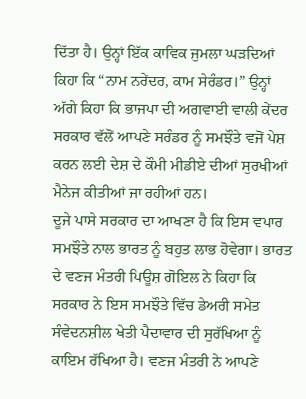ਦਿੱਤਾ ਹੈ। ਉਨ੍ਹਾਂ ਇੱਕ ਕਾਵਿਕ ਜੁਮਲਾ ਘੜਦਿਆਂ ਕਿਹਾ ਕਿ “ਨਾਮ ਨਰੇਂਦਰ, ਕਾਮ ਸੇਰੰਡਰ।” ਉਨ੍ਹਾਂ ਅੱਗੇ ਕਿਹਾ ਕਿ ਭਾਜਪਾ ਦੀ ਅਗਵਾਈ ਵਾਲੀ ਕੇਂਦਰ ਸਰਕਾਰ ਵੱਲੋਂ ਆਪਣੇ ਸਰੰਡਰ ਨੂੰ ਸਮਝੌਤੇ ਵਜੋਂ ਪੇਸ਼ ਕਰਨ ਲਈ ਦੇਸ਼ ਦੇ ਕੌਮੀ ਮੀਡੀਏ ਦੀਆਂ ਸੁਰਖੀਆਂ ਮੈਨੇਜ ਕੀਤੀਆਂ ਜਾ ਰਹੀਆਂ ਹਨ।
ਦੂਜੇ ਪਾਸੇ ਸਰਕਾਰ ਦਾ ਆਖਣਾ ਹੈ ਕਿ ਇਸ ਵਪਾਰ ਸਮਝੌਤੇ ਨਾਲ ਭਾਰਤ ਨੂੰ ਬਹੁਤ ਲਾਭ ਹੋਵੇਗਾ। ਭਾਰਤ ਦੇ ਵਣਜ ਮੰਤਰੀ ਪਿਊਸ਼ ਗੋਇਲ ਨੇ ਕਿਹਾ ਕਿ ਸਰਕਾਰ ਨੇ ਇਸ ਸਮਝੌਤੇ ਵਿੱਚ ਡੇਅਰੀ ਸਮੇਤ ਸੰਵੇਦਨਸ਼ੀਲ ਖੇਤੀ ਪੈਦਾਵਾਰ ਦੀ ਸੁਰੱਖਿਆ ਨੂੰ ਕਾਇਮ ਰੱਖਿਆ ਹੈ। ਵਣਜ ਮੰਤਰੀ ਨੇ ਆਪਣੇ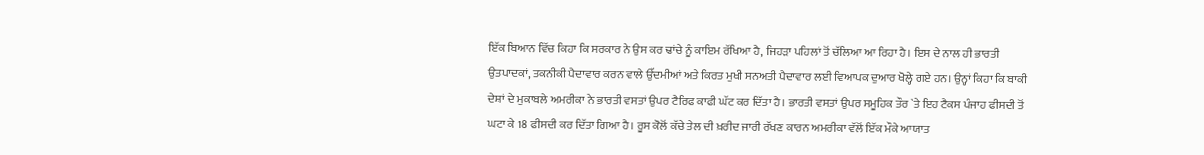ਇੱਕ ਬਿਆਨ ਵਿੱਚ ਕਿਹਾ ਕਿ ਸਰਕਾਰ ਨੇ ਉਸ ਕਰ ਢਾਂਚੇ ਨੂੰ ਕਾਇਮ ਰੱਖਿਆ ਹੈ, ਜਿਹੜਾ ਪਹਿਲਾਂ ਤੋਂ ਚੱਲਿਆ ਆ ਰਿਹਾ ਹੈ। ਇਸ ਦੇ ਨਾਲ ਹੀ ਭਾਰਤੀ ਉਤਪਾਦਕਾਂ, ਤਕਨੀਕੀ ਪੈਦਾਵਾਰ ਕਰਨ ਵਾਲੇ ਉੱਦਮੀਆਂ ਅਤੇ ਕਿਰਤ ਮੁਖੀ ਸਨਅਤੀ ਪੈਦਾਵਾਰ ਲਈ ਵਿਆਪਕ ਦੁਆਰ ਖੋਲ੍ਹੇ ਗਏ ਹਨ। ਉਨ੍ਹਾਂ ਕਿਹਾ ਕਿ ਬਾਕੀ ਦੇਸ਼ਾਂ ਦੇ ਮੁਕਾਬਲੇ ਅਮਰੀਕਾ ਨੇ ਭਾਰਤੀ ਵਸਤਾਂ ਉਪਰ ਟੈਰਿਫ ਕਾਫੀ ਘੱਟ ਕਰ ਦਿੱਤਾ ਹੈ। ਭਾਰਤੀ ਵਸਤਾਂ ਉਪਰ ਸਮੂਹਿਕ ਤੌਰ `ਤੇ ਇਹ ਟੈਕਸ ਪੰਜਾਹ ਫੀਸਦੀ ਤੋਂ ਘਟਾ ਕੇ 18 ਫੀਸਦੀ ਕਰ ਦਿੱਤਾ ਗਿਆ ਹੈ। ਰੂਸ ਕੋਲੋਂ ਕੱਚੇ ਤੇਲ ਦੀ ਖ਼ਰੀਦ ਜਾਰੀ ਰੱਖਣ ਕਾਰਨ ਅਮਰੀਕਾ ਵੱਲੋਂ ਇੱਕ ਮੌਕੇ ਆਯਾਤ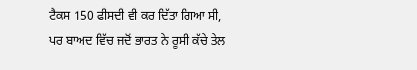ਟੈਕਸ 150 ਫੀਸਦੀ ਵੀ ਕਰ ਦਿੱਤਾ ਗਿਆ ਸੀ, ਪਰ ਬਾਅਦ ਵਿੱਚ ਜਦੋਂ ਭਾਰਤ ਨੇ ਰੂਸੀ ਕੱਚੇ ਤੇਲ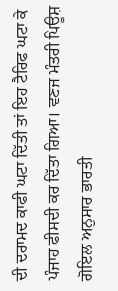ਦੀ ਦਰਾਮਦ ਕਾਫੀ ਘਟਾ ਦਿੱਤੀ ਤਾਂ ਇਹ ਟੈਰਿਫ ਘਟਾ ਕੇ ਪੰਜਾਹ ਫੀਸਦੀ ਕਰ ਦਿੱਤਾ ਗਿਆ। ਵਣਜ ਮੰਤਰੀ ਪਿਊਸ਼ ਗੋਇਲ ਅਨੁਸਾਰ ਭਾਰਤੀ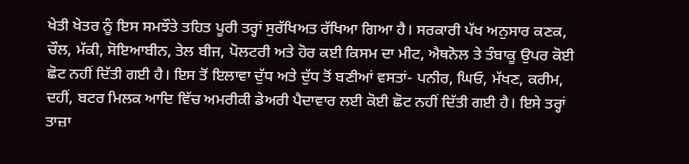ਖੇਤੀ ਖੇਤਰ ਨੂੰ ਇਸ ਸਮਝੌਤੇ ਤਹਿਤ ਪੂਰੀ ਤਰ੍ਹਾਂ ਸੁਰੱਖਿਅਤ ਰੱਖਿਆ ਗਿਆ ਹੈ। ਸਰਕਾਰੀ ਪੱਖ ਅਨੁਸਾਰ ਕਣਕ, ਚੌਲ, ਮੱਕੀ, ਸੋਇਆਬੀਨ, ਤੇਲ ਬੀਜ, ਪੋਲਟਰੀ ਅਤੇ ਹੋਰ ਕਈ ਕਿਸਮ ਦਾ ਮੀਟ, ਐਥਨੋਲ ਤੇ ਤੰਬਾਕੂ ਉਪਰ ਕੋਈ ਛੋਟ ਨਹੀਂ ਦਿੱਤੀ ਗਈ ਹੈ। ਇਸ ਤੋਂ ਇਲਾਵਾ ਦੁੱਧ ਅਤੇ ਦੁੱਧ ਤੋਂ ਬਣੀਆਂ ਵਸਤਾਂ- ਪਨੀਰ, ਘਿਓ, ਮੱਖਣ, ਕਰੀਮ, ਦਹੀਂ, ਬਟਰ ਮਿਲਕ ਆਦਿ ਵਿੱਚ ਅਮਰੀਕੀ ਡੇਅਰੀ ਪੈਦਾਵਾਰ ਲਈ ਕੋਈ ਛੋਟ ਨਹੀਂ ਦਿੱਤੀ ਗਈ ਹੈ। ਇਸੇ ਤਰ੍ਹਾਂ ਤਾਜ਼ਾ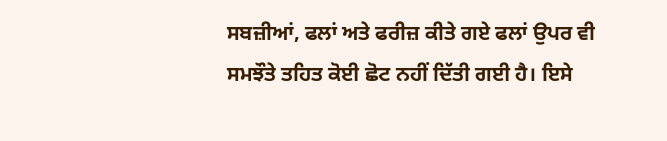ਸਬਜ਼ੀਆਂ, ਫਲਾਂ ਅਤੇ ਫਰੀਜ਼ ਕੀਤੇ ਗਏ ਫਲਾਂ ਉਪਰ ਵੀ ਸਮਝੌਤੇ ਤਹਿਤ ਕੋਈ ਛੋਟ ਨਹੀਂ ਦਿੱਤੀ ਗਈ ਹੈ। ਇਸੇ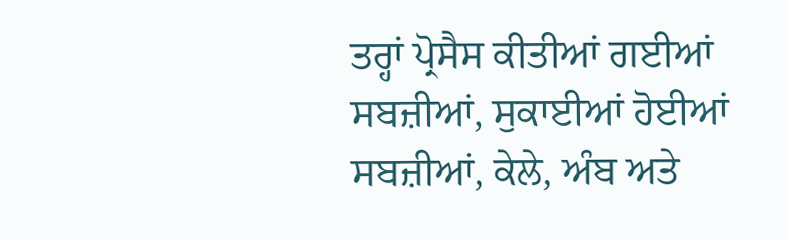ਤਰ੍ਹਾਂ ਪ੍ਰੋਸੈਸ ਕੀਤੀਆਂ ਗਈਆਂ ਸਬਜ਼ੀਆਂ, ਸੁਕਾਈਆਂ ਹੋਈਆਂ ਸਬਜ਼ੀਆਂ, ਕੇਲੇ, ਅੰਬ ਅਤੇ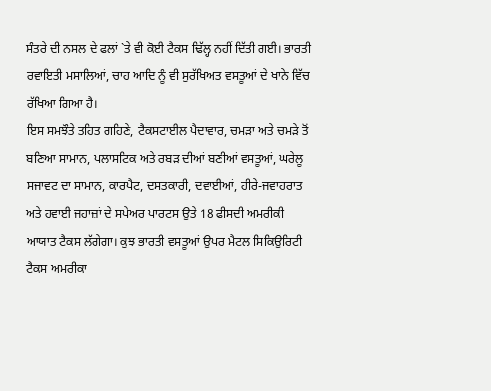ਸੰਤਰੇ ਦੀ ਨਸਲ ਦੇ ਫਲਾਂ `ਤੇ ਵੀ ਕੋਈ ਟੈਕਸ ਢਿੱਲ੍ਹ ਨਹੀਂ ਦਿੱਤੀ ਗਈ। ਭਾਰਤੀ ਰਵਾਇਤੀ ਮਸਾਲਿਆਂ, ਚਾਹ ਆਦਿ ਨੂੰ ਵੀ ਸੁਰੱਖਿਅਤ ਵਸਤੂਆਂ ਦੇ ਖਾਨੇ ਵਿੱਚ ਰੱਖਿਆ ਗਿਆ ਹੈ।
ਇਸ ਸਮਝੌਤੇ ਤਹਿਤ ਗਹਿਣੇ, ਟੈਕਸਟਾਈਲ ਪੈਦਾਵਾਰ, ਚਮੜਾ ਅਤੇ ਚਮੜੇ ਤੋਂ ਬਣਿਆ ਸਾਮਾਨ, ਪਲਾਸਟਿਕ ਅਤੇ ਰਬੜ ਦੀਆਂ ਬਣੀਆਂ ਵਸਤੂਆਂ, ਘਰੇਲੂ ਸਜਾਵਟ ਦਾ ਸਾਮਾਨ, ਕਾਰਪੈਟ, ਦਸਤਕਾਰੀ, ਦਵਾਈਆਂ, ਹੀਰੇ-ਜਵਾਹਰਾਤ ਅਤੇ ਹਵਾਈ ਜਹਾਜ਼ਾਂ ਦੇ ਸਪੇਅਰ ਪਾਰਟਸ ਉਤੇ 18 ਫੀਸਦੀ ਅਮਰੀਕੀ ਆਯਾਤ ਟੈਕਸ ਲੱਗੇਗਾ। ਕੁਝ ਭਾਰਤੀ ਵਸਤੂਆਂ ਉਪਰ ਮੈਟਲ ਸਿਕਿਉਰਿਟੀ ਟੈਕਸ ਅਮਰੀਕਾ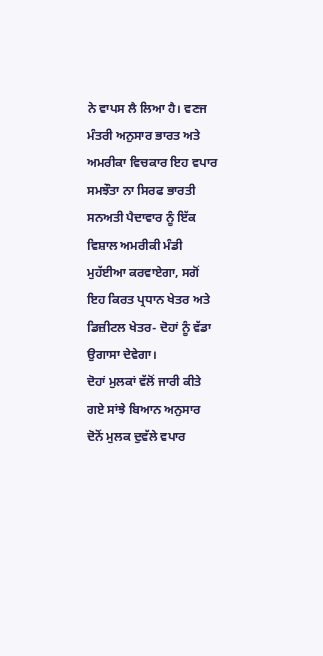ਨੇ ਵਾਪਸ ਲੈ ਲਿਆ ਹੈ। ਵਣਜ ਮੰਤਰੀ ਅਨੁਸਾਰ ਭਾਰਤ ਅਤੇ ਅਮਰੀਕਾ ਵਿਚਕਾਰ ਇਹ ਵਪਾਰ ਸਮਝੌਤਾ ਨਾ ਸਿਰਫ ਭਾਰਤੀ ਸਨਅਤੀ ਪੈਦਾਵਾਰ ਨੂੰ ਇੱਕ ਵਿਸ਼ਾਲ ਅਮਰੀਕੀ ਮੰਡੀ ਮੁਹੱਈਆ ਕਰਵਾਏਗਾ, ਸਗੋਂ ਇਹ ਕਿਰਤ ਪ੍ਰਧਾਨ ਖੇਤਰ ਅਤੇ ਡਿਜ਼ੀਟਲ ਖੇਤਰ- ਦੋਹਾਂ ਨੂੰ ਵੱਡਾ ਉਗਾਸਾ ਦੇਵੇਗਾ।
ਦੋਹਾਂ ਮੁਲਕਾਂ ਵੱਲੋਂ ਜਾਰੀ ਕੀਤੇ ਗਏ ਸਾਂਝੇ ਬਿਆਨ ਅਨੁਸਾਰ ਦੋਨੋਂ ਮੁਲਕ ਦੁਵੱਲੇ ਵਪਾਰ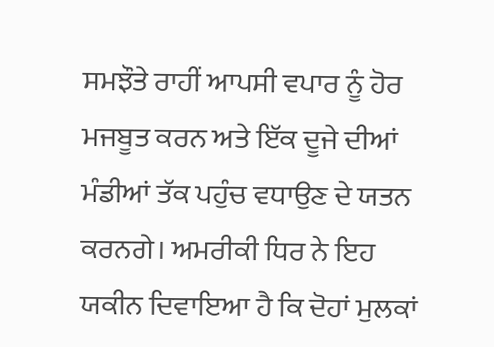ਸਮਝੌਤੇ ਰਾਹੀਂ ਆਪਸੀ ਵਪਾਰ ਨੂੰ ਹੋਰ ਮਜਬੂਤ ਕਰਨ ਅਤੇ ਇੱਕ ਦੂਜੇ ਦੀਆਂ ਮੰਡੀਆਂ ਤੱਕ ਪਹੁੰਚ ਵਧਾਉਣ ਦੇ ਯਤਨ ਕਰਨਗੇ। ਅਮਰੀਕੀ ਧਿਰ ਨੇ ਇਹ ਯਕੀਨ ਦਿਵਾਇਆ ਹੈ ਕਿ ਦੋਹਾਂ ਮੁਲਕਾਂ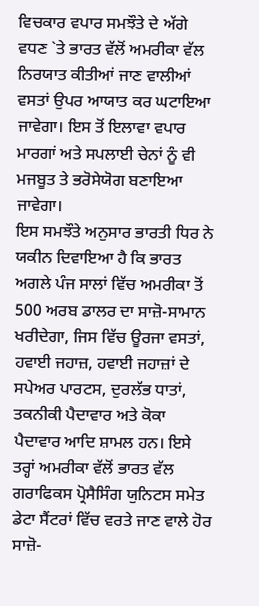ਵਿਚਕਾਰ ਵਪਾਰ ਸਮਝੌਤੇ ਦੇ ਅੱਗੇ ਵਧਣ `ਤੇ ਭਾਰਤ ਵੱਲੋਂ ਅਮਰੀਕਾ ਵੱਲ ਨਿਰਯਾਤ ਕੀਤੀਆਂ ਜਾਣ ਵਾਲੀਆਂ ਵਸਤਾਂ ਉਪਰ ਆਯਾਤ ਕਰ ਘਟਾਇਆ ਜਾਵੇਗਾ। ਇਸ ਤੋਂ ਇਲਾਵਾ ਵਪਾਰ ਮਾਰਗਾਂ ਅਤੇ ਸਪਲਾਈ ਚੇਨਾਂ ਨੂੰ ਵੀ ਮਜਬੂਤ ਤੇ ਭਰੋਸੇਯੋਗ ਬਣਾਇਆ ਜਾਵੇਗਾ।
ਇਸ ਸਮਝੌਤੇ ਅਨੁਸਾਰ ਭਾਰਤੀ ਧਿਰ ਨੇ ਯਕੀਨ ਦਿਵਾਇਆ ਹੈ ਕਿ ਭਾਰਤ ਅਗਲੇ ਪੰਜ ਸਾਲਾਂ ਵਿੱਚ ਅਮਰੀਕਾ ਤੋਂ 500 ਅਰਬ ਡਾਲਰ ਦਾ ਸਾਜ਼ੋ-ਸਾਮਾਨ ਖਰੀਦੇਗਾ, ਜਿਸ ਵਿੱਚ ਊਰਜਾ ਵਸਤਾਂ, ਹਵਾਈ ਜਹਾਜ਼, ਹਵਾਈ ਜਹਾਜ਼ਾਂ ਦੇ ਸਪੇਅਰ ਪਾਰਟਸ, ਦੁਰਲੱਭ ਧਾਤਾਂ, ਤਕਨੀਕੀ ਪੈਦਾਵਾਰ ਅਤੇ ਕੋਕਾ ਪੈਦਾਵਾਰ ਆਦਿ ਸ਼ਾਮਲ ਹਨ। ਇਸੇ ਤਰ੍ਹਾਂ ਅਮਰੀਕਾ ਵੱਲੋਂ ਭਾਰਤ ਵੱਲ ਗਰਾਫਿਕਸ ਪ੍ਰੋਸੈਸਿੰਗ ਯੁਨਿਟਸ ਸਮੇਤ ਡੇਟਾ ਸੈਂਟਰਾਂ ਵਿੱਚ ਵਰਤੇ ਜਾਣ ਵਾਲੇ ਹੋਰ ਸਾਜ਼ੋ-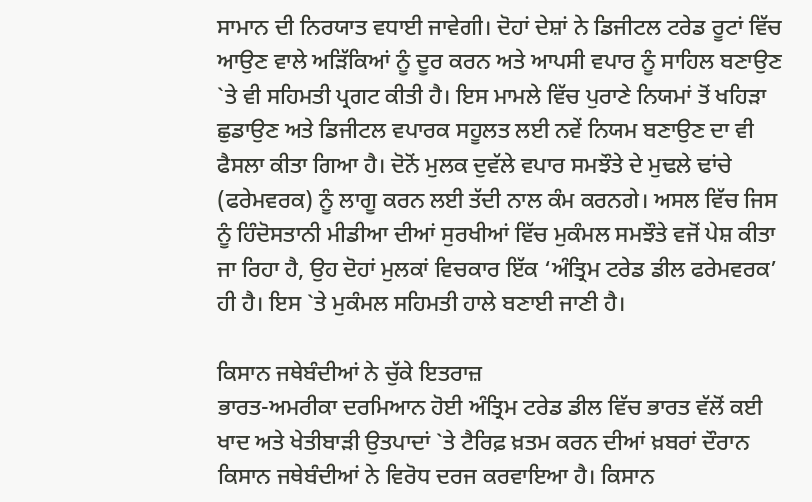ਸਾਮਾਨ ਦੀ ਨਿਰਯਾਤ ਵਧਾਈ ਜਾਵੇਗੀ। ਦੋਹਾਂ ਦੇਸ਼ਾਂ ਨੇ ਡਿਜੀਟਲ ਟਰੇਡ ਰੂਟਾਂ ਵਿੱਚ ਆਉਣ ਵਾਲੇ ਅੜਿੱਕਿਆਂ ਨੂੰ ਦੂਰ ਕਰਨ ਅਤੇ ਆਪਸੀ ਵਪਾਰ ਨੂੰ ਸਾਹਿਲ ਬਣਾਉਣ `ਤੇ ਵੀ ਸਹਿਮਤੀ ਪ੍ਰਗਟ ਕੀਤੀ ਹੈ। ਇਸ ਮਾਮਲੇ ਵਿੱਚ ਪੁਰਾਣੇ ਨਿਯਮਾਂ ਤੋਂ ਖਹਿੜਾ ਛੁਡਾਉਣ ਅਤੇ ਡਿਜੀਟਲ ਵਪਾਰਕ ਸਹੂਲਤ ਲਈ ਨਵੇਂ ਨਿਯਮ ਬਣਾਉਣ ਦਾ ਵੀ ਫੈਸਲਾ ਕੀਤਾ ਗਿਆ ਹੈ। ਦੋਨੋਂ ਮੁਲਕ ਦੁਵੱਲੇ ਵਪਾਰ ਸਮਝੌਤੇ ਦੇ ਮੁਢਲੇ ਢਾਂਚੇ (ਫਰੇਮਵਰਕ) ਨੂੰ ਲਾਗੂ ਕਰਨ ਲਈ ਤੱਦੀ ਨਾਲ ਕੰਮ ਕਰਨਗੇ। ਅਸਲ ਵਿੱਚ ਜਿਸ ਨੂੰ ਹਿੰਦੋਸਤਾਨੀ ਮੀਡੀਆ ਦੀਆਂ ਸੁਰਖੀਆਂ ਵਿੱਚ ਮੁਕੰਮਲ ਸਮਝੌਤੇ ਵਜੋਂ ਪੇਸ਼ ਕੀਤਾ ਜਾ ਰਿਹਾ ਹੈ, ਉਹ ਦੋਹਾਂ ਮੁਲਕਾਂ ਵਿਚਕਾਰ ਇੱਕ ‘ਅੰਤ੍ਰਿਮ ਟਰੇਡ ਡੀਲ ਫਰੇਮਵਰਕ’ ਹੀ ਹੈ। ਇਸ `ਤੇ ਮੁਕੰਮਲ ਸਹਿਮਤੀ ਹਾਲੇ ਬਣਾਈ ਜਾਣੀ ਹੈ।

ਕਿਸਾਨ ਜਥੇਬੰਦੀਆਂ ਨੇ ਚੁੱਕੇ ਇਤਰਾਜ਼
ਭਾਰਤ-ਅਮਰੀਕਾ ਦਰਮਿਆਨ ਹੋਈ ਅੰਤ੍ਰਿਮ ਟਰੇਡ ਡੀਲ ਵਿੱਚ ਭਾਰਤ ਵੱਲੋਂ ਕਈ ਖਾਦ ਅਤੇ ਖੇਤੀਬਾੜੀ ਉਤਪਾਦਾਂ `ਤੇ ਟੈਰਿਫ਼ ਖ਼ਤਮ ਕਰਨ ਦੀਆਂ ਖ਼ਬਰਾਂ ਦੌਰਾਨ ਕਿਸਾਨ ਜਥੇਬੰਦੀਆਂ ਨੇ ਵਿਰੋਧ ਦਰਜ ਕਰਵਾਇਆ ਹੈ। ਕਿਸਾਨ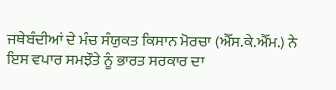ਜਥੇਬੰਦੀਆਂ ਦੇ ਮੰਚ ਸੰਯੁਕਤ ਕਿਸਾਨ ਮੋਰਚਾ (ਐੱਸ.ਕੇ.ਐੱਮ.) ਨੇ ਇਸ ਵਪਾਰ ਸਮਝੌਤੇ ਨੂੰ ਭਾਰਤ ਸਰਕਾਰ ਦਾ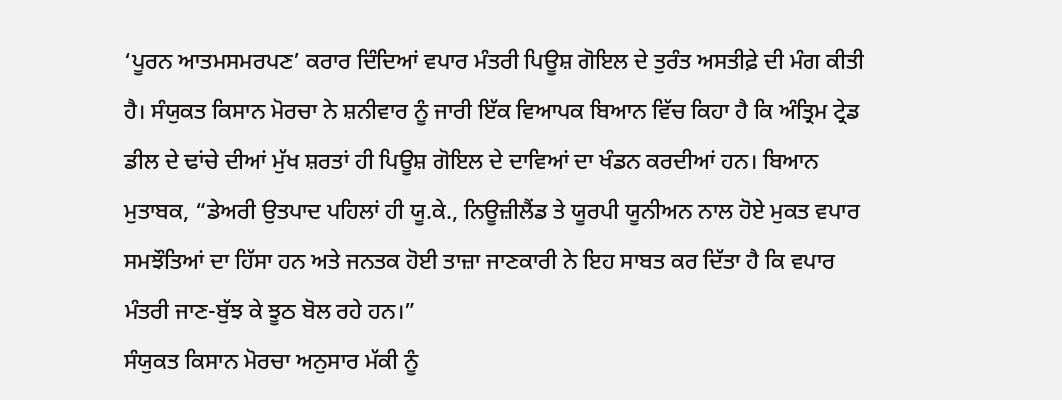‘ਪੂਰਨ ਆਤਮਸਮਰਪਣ’ ਕਰਾਰ ਦਿੰਦਿਆਂ ਵਪਾਰ ਮੰਤਰੀ ਪਿਊਸ਼ ਗੋਇਲ ਦੇ ਤੁਰੰਤ ਅਸਤੀਫ਼ੇ ਦੀ ਮੰਗ ਕੀਤੀ ਹੈ। ਸੰਯੁਕਤ ਕਿਸਾਨ ਮੋਰਚਾ ਨੇ ਸ਼ਨੀਵਾਰ ਨੂੰ ਜਾਰੀ ਇੱਕ ਵਿਆਪਕ ਬਿਆਨ ਵਿੱਚ ਕਿਹਾ ਹੈ ਕਿ ਅੰਤ੍ਰਿਮ ਟ੍ਰੇਡ ਡੀਲ ਦੇ ਢਾਂਚੇ ਦੀਆਂ ਮੁੱਖ ਸ਼ਰਤਾਂ ਹੀ ਪਿਊਸ਼ ਗੋਇਲ ਦੇ ਦਾਵਿਆਂ ਦਾ ਖੰਡਨ ਕਰਦੀਆਂ ਹਨ। ਬਿਆਨ ਮੁਤਾਬਕ, “ਡੇਅਰੀ ਉਤਪਾਦ ਪਹਿਲਾਂ ਹੀ ਯੂ.ਕੇ., ਨਿਊਜ਼ੀਲੈਂਡ ਤੇ ਯੂਰਪੀ ਯੂਨੀਅਨ ਨਾਲ ਹੋਏ ਮੁਕਤ ਵਪਾਰ ਸਮਝੌਤਿਆਂ ਦਾ ਹਿੱਸਾ ਹਨ ਅਤੇ ਜਨਤਕ ਹੋਈ ਤਾਜ਼ਾ ਜਾਣਕਾਰੀ ਨੇ ਇਹ ਸਾਬਤ ਕਰ ਦਿੱਤਾ ਹੈ ਕਿ ਵਪਾਰ ਮੰਤਰੀ ਜਾਣ-ਬੁੱਝ ਕੇ ਝੂਠ ਬੋਲ ਰਹੇ ਹਨ।”
ਸੰਯੁਕਤ ਕਿਸਾਨ ਮੋਰਚਾ ਅਨੁਸਾਰ ਮੱਕੀ ਨੂੰ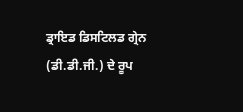ਡ੍ਰਾਇਡ ਡਿਸਟਿਲਡ ਗ੍ਰੇਨ (ਡੀ.ਡੀ.ਜੀ.) ਦੇ ਰੂਪ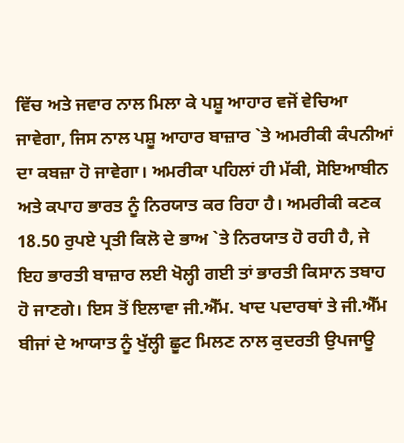ਵਿੱਚ ਅਤੇ ਜਵਾਰ ਨਾਲ ਮਿਲਾ ਕੇ ਪਸ਼ੂ ਆਹਾਰ ਵਜੋਂ ਵੇਚਿਆ ਜਾਵੇਗਾ, ਜਿਸ ਨਾਲ ਪਸ਼ੂ ਆਹਾਰ ਬਾਜ਼ਾਰ `ਤੇ ਅਮਰੀਕੀ ਕੰਪਨੀਆਂ ਦਾ ਕਬਜ਼ਾ ਹੋ ਜਾਵੇਗਾ। ਅਮਰੀਕਾ ਪਹਿਲਾਂ ਹੀ ਮੱਕੀ, ਸੋਇਆਬੀਨ ਅਤੇ ਕਪਾਹ ਭਾਰਤ ਨੂੰ ਨਿਰਯਾਤ ਕਰ ਰਿਹਾ ਹੈ। ਅਮਰੀਕੀ ਕਣਕ 18.50 ਰੁਪਏ ਪ੍ਰਤੀ ਕਿਲੋ ਦੇ ਭਾਅ `ਤੇ ਨਿਰਯਾਤ ਹੋ ਰਹੀ ਹੈ, ਜੇ ਇਹ ਭਾਰਤੀ ਬਾਜ਼ਾਰ ਲਈ ਖੋਲ੍ਹੀ ਗਈ ਤਾਂ ਭਾਰਤੀ ਕਿਸਾਨ ਤਬਾਹ ਹੋ ਜਾਣਗੇ। ਇਸ ਤੋਂ ਇਲਾਵਾ ਜੀ.ਐੱਮ. ਖਾਦ ਪਦਾਰਥਾਂ ਤੇ ਜੀ.ਐੱਮ ਬੀਜਾਂ ਦੇ ਆਯਾਤ ਨੂੰ ਖੁੱਲ੍ਹੀ ਛੂਟ ਮਿਲਣ ਨਾਲ ਕੁਦਰਤੀ ਉਪਜਾਊ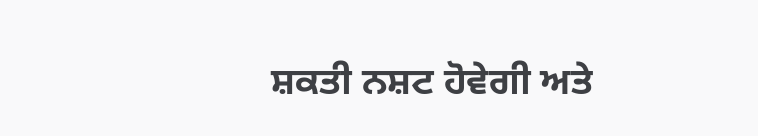ਸ਼ਕਤੀ ਨਸ਼ਟ ਹੋਵੇਗੀ ਅਤੇ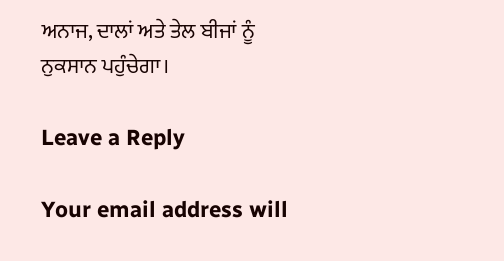ਅਨਾਜ, ਦਾਲਾਂ ਅਤੇ ਤੇਲ ਬੀਜਾਂ ਨੂੰ ਨੁਕਸਾਨ ਪਹੁੰਚੇਗਾ।

Leave a Reply

Your email address will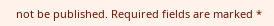not be published. Required fields are marked *